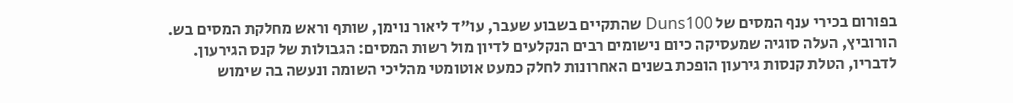בפורום בכירי ענף המסים של Duns100 שהתקיים בשבוע שעבר, עו"ד ליאור נוימן, שותף וראש מחלקת המסים בש. הורוביץ, העלה סוגיה שמעסיקה כיום נישומים רבים הנקלעים לדיון מול רשות המסים: הגבולות של קנס הגירעון.
לדבריו, הטלת קנסות גירעון הופכת בשנים האחרונות לחלק כמעט אוטומטי מהליכי השומה ונעשה בה שימוש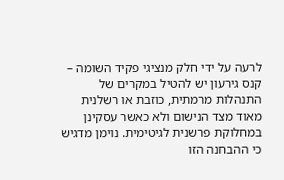לרעה על ידי חלק מנציגי פקיד השומה – קנס גירעון יש להטיל במקרים של התנהלות מרמתית, כוזבת או רשלנית מאוד מצד הנישום ולא כאשר עסקינן במחלוקת פרשנית לגיטימית. נוימן מדגיש כי ההבחנה הזו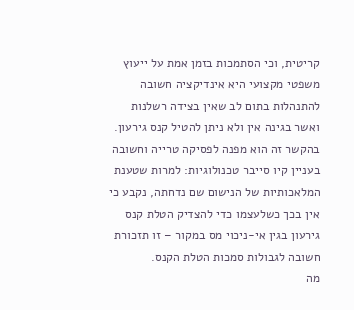קריטית, וכי הסתמכות בזמן אמת על ייעוץ משפטי מקצועי היא אינדיקציה חשובה להתנהלות בתום לב שאין בצידה רשלנות ואשר בגינה אין ולא ניתן להטיל קנס גירעון.
בהקשר זה הוא מפנה לפסיקה טרייה וחשובה בעניין קיו סייבר טכנולוגיות: למרות שטענת המלאכותיות של הנישום שם נדחתה, נקבע כי אין בכך כשלעצמו כדי להצדיק הטלת קנס גירעון בגין אי-ניכוי מס במקור – זו תזכורת חשובה לגבולות סמכות הטלת הקנס.
מה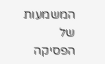המשמעות של הפסיקה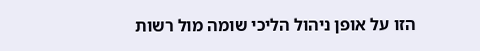הזו על אופן ניהול הליכי שומה מול רשות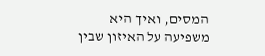המסים, ואיך היא משפיעה על האיזון שבין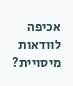אכיפה לוודאות מיסויית?